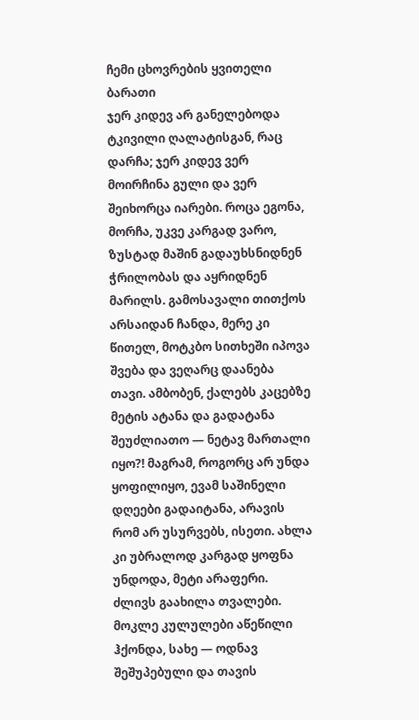ჩემი ცხოვრების ყვითელი ბარათი
ჯერ კიდევ არ განელებოდა ტკივილი ღალატისგან, რაც დარჩა; ჯერ კიდევ ვერ მოირჩინა გული და ვერ შეიხორცა იარები. როცა ეგონა, მორჩა, უკვე კარგად ვარო, ზუსტად მაშინ გადაუხსნიდნენ ჭრილობას და აყრიდნენ მარილს. გამოსავალი თითქოს არსაიდან ჩანდა, მერე კი წითელ, მოტკბო სითხეში იპოვა შვება და ვეღარც დაანება თავი. ამბობენ, ქალებს კაცებზე მეტის ატანა და გადატანა შეუძლიათო — ნეტავ მართალი იყო?! მაგრამ, როგორც არ უნდა ყოფილიყო, ევამ საშინელი დღეები გადაიტანა, არავის რომ არ უსურვებს, ისეთი. ახლა კი უბრალოდ კარგად ყოფნა უნდოდა, მეტი არაფერი. ძლივს გაახილა თვალები. მოკლე კულულები აწეწილი ჰქონდა, სახე — ოდნავ შეშუპებული და თავის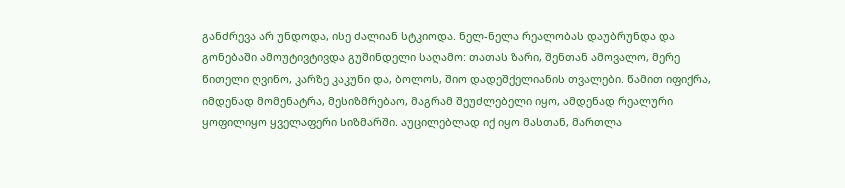განძრევა არ უნდოდა, ისე ძალიან სტკიოდა. ნელ-ნელა რეალობას დაუბრუნდა და გონებაში ამოუტივტივდა გუშინდელი საღამო: თათას ზარი, შენთან ამოვალო, მერე წითელი ღვინო, კარზე კაკუნი და, ბოლოს, შიო დადეშქელიანის თვალები. წამით იფიქრა, იმდენად მომენატრა, მესიზმრებაო, მაგრამ შეუძლებელი იყო, ამდენად რეალური ყოფილიყო ყველაფერი სიზმარში. აუცილებლად იქ იყო მასთან, მართლა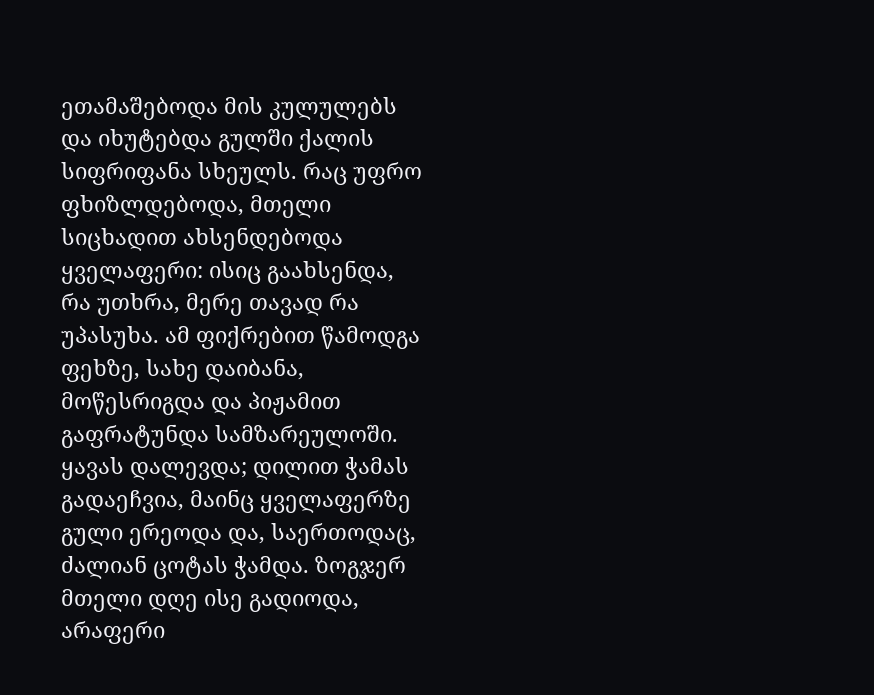ეთამაშებოდა მის კულულებს და იხუტებდა გულში ქალის სიფრიფანა სხეულს. რაც უფრო ფხიზლდებოდა, მთელი სიცხადით ახსენდებოდა ყველაფერი: ისიც გაახსენდა, რა უთხრა, მერე თავად რა უპასუხა. ამ ფიქრებით წამოდგა ფეხზე, სახე დაიბანა, მოწესრიგდა და პიჟამით გაფრატუნდა სამზარეულოში. ყავას დალევდა; დილით ჭამას გადაეჩვია, მაინც ყველაფერზე გული ერეოდა და, საერთოდაც, ძალიან ცოტას ჭამდა. ზოგჯერ მთელი დღე ისე გადიოდა, არაფერი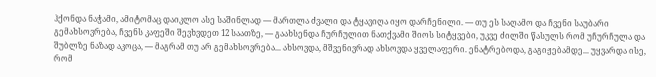ჰქონდა ნაჭამი, ამიტომაც დაიკლო ასე საშინლად — მართლა ძვალი და ტყავიღა იყო დარჩენილი. — თუ ეს საღამო და ჩვენი საუბარი გემახსოვრება, ჩვენს კაფეში შევხვდეთ 12 საათზე, — გაახსენდა ჩურჩულით ნათქვამი შიოს სიტყვები, უკვე ძილში წასულს რომ უჩურჩულა და შუბლზე ნაზად აკოცა, — მაგრამ თუ არ გემახსოვრება... ახსოვდა, მშვენივრად ახსოვდა ყველაფერი. ენატრებოდა, გაგიჟებამდე... უყვარდა ისე, რომ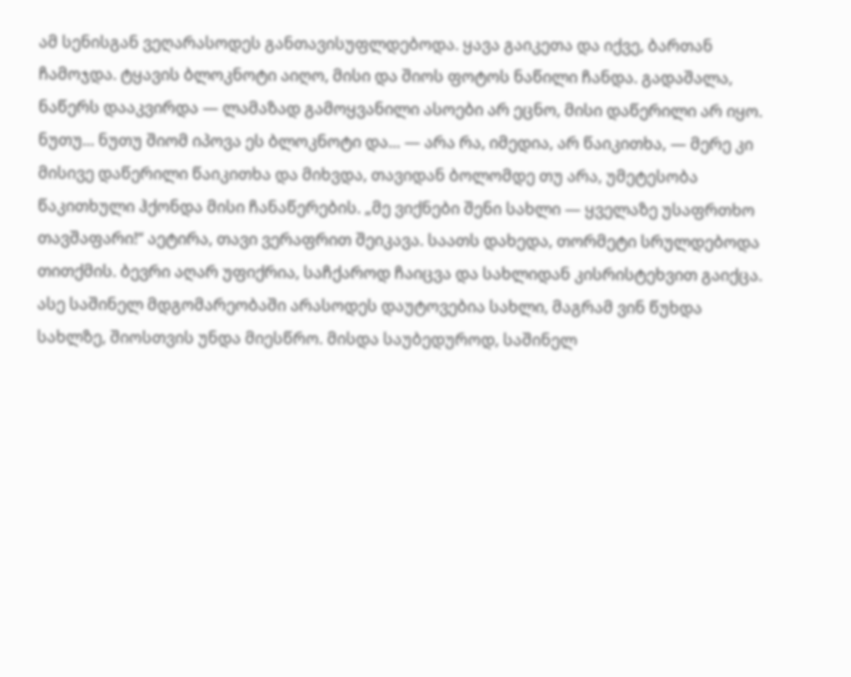ამ სენისგან ვეღარასოდეს განთავისუფლდებოდა. ყავა გაიკეთა და იქვე, ბართან ჩამოჯდა. ტყავის ბლოკნოტი აიღო, მისი და შიოს ფოტოს ნაწილი ჩანდა. გადაშალა, ნაწერს დააკვირდა — ლამაზად გამოყვანილი ასოები არ ეცნო, მისი დაწერილი არ იყო. ნუთუ... ნუთუ შიომ იპოვა ეს ბლოკნოტი და... — არა რა, იმედია, არ წაიკითხა, — მერე კი მისივე დაწერილი წაიკითხა და მიხვდა, თავიდან ბოლომდე თუ არა, უმეტესობა წაკითხული ჰქონდა მისი ჩანაწერების. „მე ვიქნები შენი სახლი — ყველაზე უსაფრთხო თავშაფარი!“ აეტირა, თავი ვერაფრით შეიკავა. საათს დახედა, თორმეტი სრულდებოდა თითქმის. ბევრი აღარ უფიქრია, საჩქაროდ ჩაიცვა და სახლიდან კისრისტეხვით გაიქცა. ასე საშინელ მდგომარეობაში არასოდეს დაუტოვებია სახლი, მაგრამ ვინ წუხდა სახლზე, შიოსთვის უნდა მიესწრო. მისდა საუბედუროდ, საშინელ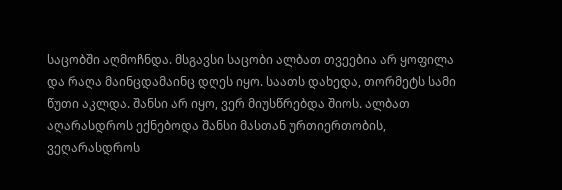საცობში აღმოჩნდა. მსგავსი საცობი ალბათ თვეებია არ ყოფილა და რაღა მაინცდამაინც დღეს იყო. საათს დახედა, თორმეტს სამი წუთი აკლდა. შანსი არ იყო, ვერ მიუსწრებდა შიოს. ალბათ აღარასდროს ექნებოდა შანსი მასთან ურთიერთობის, ვეღარასდროს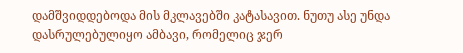დამშვიდდებოდა მის მკლავებში კატასავით. ნუთუ ასე უნდა დასრულებულიყო ამბავი, რომელიც ჯერ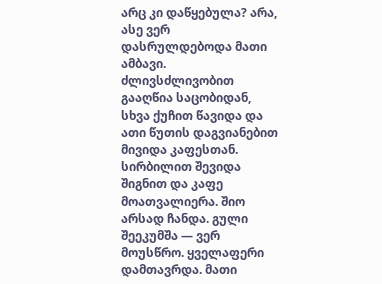არც კი დაწყებულა? არა, ასე ვერ დასრულდებოდა მათი ამბავი. ძლივსძლივობით გააღწია საცობიდან, სხვა ქუჩით წავიდა და ათი წუთის დაგვიანებით მივიდა კაფესთან. სირბილით შევიდა შიგნით და კაფე მოათვალიერა. შიო არსად ჩანდა. გული შეეკუმშა — ვერ მოუსწრო. ყველაფერი დამთავრდა. მათი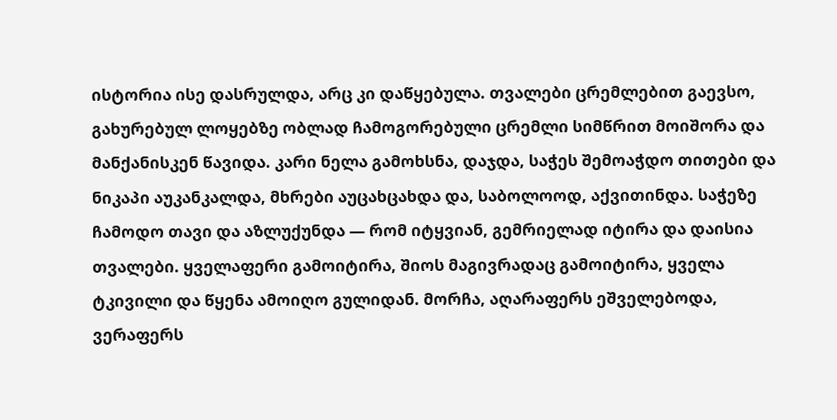ისტორია ისე დასრულდა, არც კი დაწყებულა. თვალები ცრემლებით გაევსო, გახურებულ ლოყებზე ობლად ჩამოგორებული ცრემლი სიმწრით მოიშორა და მანქანისკენ წავიდა. კარი ნელა გამოხსნა, დაჯდა, საჭეს შემოაჭდო თითები და ნიკაპი აუკანკალდა, მხრები აუცახცახდა და, საბოლოოდ, აქვითინდა. საჭეზე ჩამოდო თავი და აზლუქუნდა — რომ იტყვიან, გემრიელად იტირა და დაისია თვალები. ყველაფერი გამოიტირა, შიოს მაგივრადაც გამოიტირა, ყველა ტკივილი და წყენა ამოიღო გულიდან. მორჩა, აღარაფერს ეშველებოდა, ვერაფერს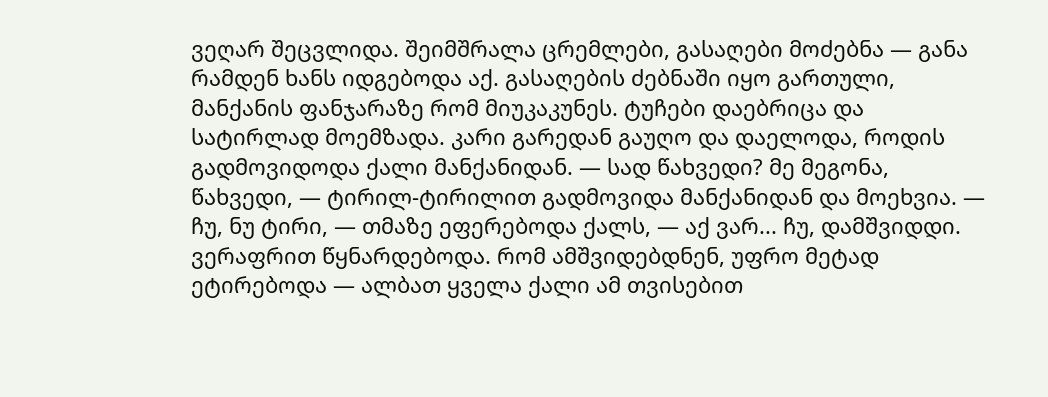ვეღარ შეცვლიდა. შეიმშრალა ცრემლები, გასაღები მოძებნა — განა რამდენ ხანს იდგებოდა აქ. გასაღების ძებნაში იყო გართული, მანქანის ფანჯარაზე რომ მიუკაკუნეს. ტუჩები დაებრიცა და სატირლად მოემზადა. კარი გარედან გაუღო და დაელოდა, როდის გადმოვიდოდა ქალი მანქანიდან. — სად წახვედი? მე მეგონა, წახვედი, — ტირილ-ტირილით გადმოვიდა მანქანიდან და მოეხვია. — ჩუ, ნუ ტირი, — თმაზე ეფერებოდა ქალს, — აქ ვარ... ჩუ, დამშვიდდი. ვერაფრით წყნარდებოდა. რომ ამშვიდებდნენ, უფრო მეტად ეტირებოდა — ალბათ ყველა ქალი ამ თვისებით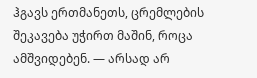ჰგავს ერთმანეთს, ცრემლების შეკავება უჭირთ მაშინ, როცა ამშვიდებენ. — არსად არ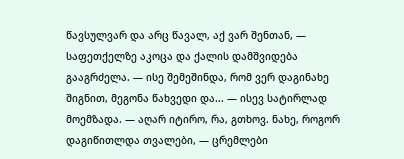წავსულვარ და არც წავალ, აქ ვარ შენთან, — საფეთქელზე აკოცა და ქალის დამშვიდება გააგრძელა. — ისე შემეშინდა, რომ ვერ დაგინახე შიგნით, მეგონა წახვედი და... — ისევ სატირლად მოემზადა. — აღარ იტირო, რა, გთხოვ. ნახე, როგორ დაგიწითლდა თვალები, — ცრემლები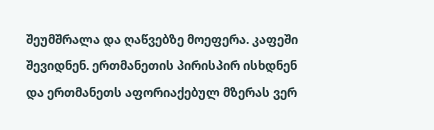შეუმშრალა და ღაწვებზე მოეფერა. კაფეში შევიდნენ. ერთმანეთის პირისპირ ისხდნენ და ერთმანეთს აფორიაქებულ მზერას ვერ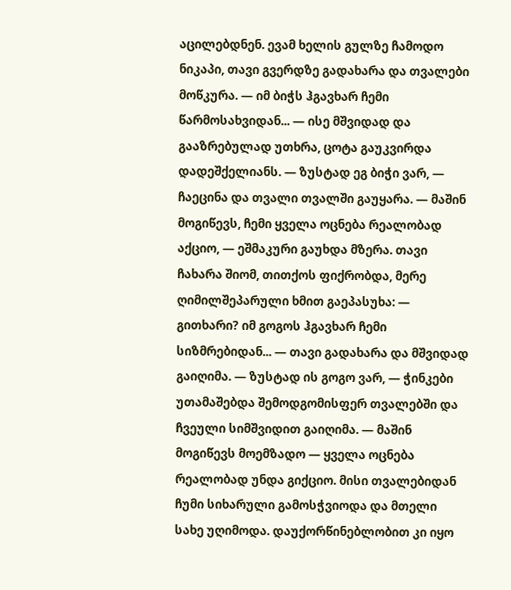აცილებდნენ. ევამ ხელის გულზე ჩამოდო ნიკაპი, თავი გვერდზე გადახარა და თვალები მოწკურა. — იმ ბიჭს ჰგავხარ ჩემი წარმოსახვიდან... — ისე მშვიდად და გააზრებულად უთხრა, ცოტა გაუკვირდა დადეშქელიანს. — ზუსტად ეგ ბიჭი ვარ, — ჩაეცინა და თვალი თვალში გაუყარა. — მაშინ მოგიწევს, ჩემი ყველა ოცნება რეალობად აქციო, — ეშმაკური გაუხდა მზერა. თავი ჩახარა შიომ, თითქოს ფიქრობდა, მერე ღიმილშეპარული ხმით გაეპასუხა: — გითხარი? იმ გოგოს ჰგავხარ ჩემი სიზმრებიდან... — თავი გადახარა და მშვიდად გაიღიმა. — ზუსტად ის გოგო ვარ, — ჭინკები უთამაშებდა შემოდგომისფერ თვალებში და ჩვეული სიმშვიდით გაიღიმა. — მაშინ მოგიწევს მოემზადო — ყველა ოცნება რეალობად უნდა გიქციო. მისი თვალებიდან ჩუმი სიხარული გამოსჭვიოდა და მთელი სახე უღიმოდა. დაუქორწინებლობით კი იყო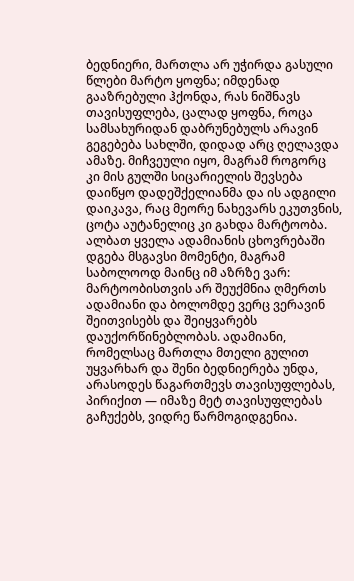ბედნიერი, მართლა არ უჭირდა გასული წლები მარტო ყოფნა; იმდენად გააზრებული ჰქონდა, რას ნიშნავს თავისუფლება, ცალად ყოფნა, როცა სამსახურიდან დაბრუნებულს არავინ გეგებება სახლში, დიდად არც ღელავდა ამაზე. მიჩვეული იყო, მაგრამ როგორც კი მის გულში სიცარიელის შევსება დაიწყო დადეშქელიანმა და ის ადგილი დაიკავა, რაც მეორე ნახევარს ეკუთვნის, ცოტა აუტანელიც კი გახდა მარტოობა. ალბათ ყველა ადამიანის ცხოვრებაში დგება მსგავსი მომენტი, მაგრამ საბოლოოდ მაინც იმ აზრზე ვარ: მარტოობისთვის არ შეუქმნია ღმერთს ადამიანი და ბოლომდე ვერც ვერავინ შეითვისებს და შეიყვარებს დაუქორწინებლობას. ადამიანი, რომელსაც მართლა მთელი გულით უყვარხარ და შენი ბედნიერება უნდა, არასოდეს წაგართმევს თავისუფლებას, პირიქით — იმაზე მეტ თავისუფლებას გაჩუქებს, ვიდრე წარმოგიდგენია.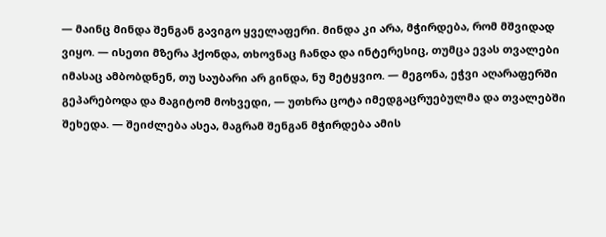— მაინც მინდა შენგან გავიგო ყველაფერი. მინდა კი არა, მჭირდება, რომ მშვიდად ვიყო. — ისეთი მზერა ჰქონდა, თხოვნაც ჩანდა და ინტერესიც, თუმცა ევას თვალები იმასაც ამბობდნენ, თუ საუბარი არ გინდა, ნუ მეტყვიო. — მეგონა, ეჭვი აღარაფერში გეპარებოდა და მაგიტომ მოხვედი, — უთხრა ცოტა იმედგაცრუებულმა და თვალებში შეხედა. — შეიძლება ასეა, მაგრამ შენგან მჭირდება ამის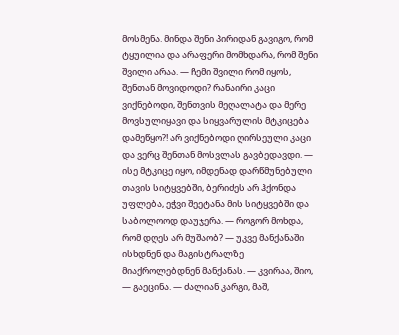მოსმენა. მინდა შენი პირიდან გავიგო, რომ ტყუილია და არაფერი მომხდარა, რომ შენი შვილი არაა. — ჩემი შვილი რომ იყოს, შენთან მოვიდოდი? რანაირი კაცი ვიქნებოდი, შენთვის მეღალატა და მერე მოვსულიყავი და სიყვარულის მტკიცება დამეწყო?! არ ვიქნებოდი ღირსეული კაცი და ვერც შენთან მოსვლას გავბედავდი. — ისე მტკიცე იყო, იმდენად დარწმუნებული თავის სიტყვებში, ბერიძეს არ ჰქონდა უფლება, ეჭვი შეეტანა მის სიტყვებში და საბოლოოდ დაუჯერა. — როგორ მოხდა, რომ დღეს არ მუშაობ? — უკვე მანქანაში ისხდნენ და მაგისტრალზე მიაქროლებდნენ მანქანას. — კვირაა, შიო, — გაეცინა. — ძალიან კარგი, მაშ,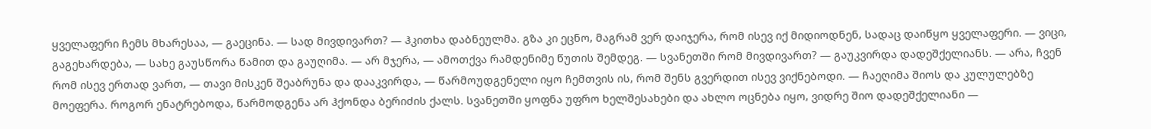ყველაფერი ჩემს მხარესაა, — გაეცინა. — სად მივდივართ? — ჰკითხა დაბნეულმა. გზა კი ეცნო, მაგრამ ვერ დაიჯერა, რომ ისევ იქ მიდიოდნენ, სადაც დაიწყო ყველაფერი. — ვიცი, გაგეხარდება, — სახე გაუსწორა წამით და გაუღიმა. — არ მჯერა, — ამოთქვა რამდენიმე წუთის შემდეგ. — სვანეთში რომ მივდივართ? — გაუკვირდა დადეშქელიანს. — არა, ჩვენ რომ ისევ ერთად ვართ, — თავი მისკენ შეაბრუნა და დააკვირდა, — წარმოუდგენელი იყო ჩემთვის ის, რომ შენს გვერდით ისევ ვიქნებოდი. — ჩაეღიმა შიოს და კულულებზე მოეფერა. როგორ ენატრებოდა, წარმოდგენა არ ჰქონდა ბერიძის ქალს. სვანეთში ყოფნა უფრო ხელშესახები და ახლო ოცნება იყო, ვიდრე შიო დადეშქელიანი —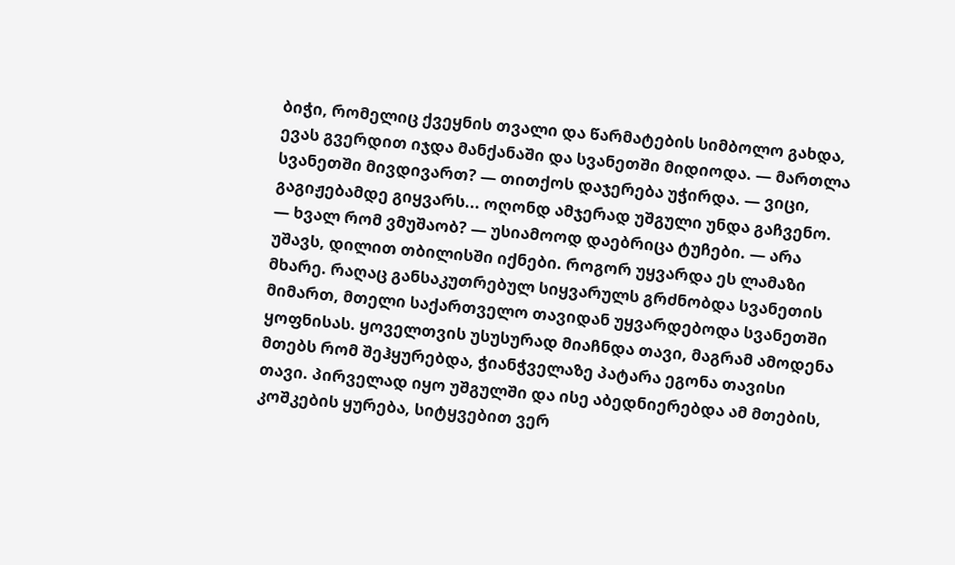ბიჭი, რომელიც ქვეყნის თვალი და წარმატების სიმბოლო გახდა, ევას გვერდით იჯდა მანქანაში და სვანეთში მიდიოდა. — მართლა სვანეთში მივდივართ? — თითქოს დაჯერება უჭირდა. — ვიცი, გაგიჟებამდე გიყვარს... ოღონდ ამჯერად უშგული უნდა გაჩვენო. — ხვალ რომ ვმუშაობ? — უსიამოოდ დაებრიცა ტუჩები. — არა უშავს, დილით თბილისში იქნები. როგორ უყვარდა ეს ლამაზი მხარე. რაღაც განსაკუთრებულ სიყვარულს გრძნობდა სვანეთის მიმართ, მთელი საქართველო თავიდან უყვარდებოდა სვანეთში ყოფნისას. ყოველთვის უსუსურად მიაჩნდა თავი, მაგრამ ამოდენა მთებს რომ შეჰყურებდა, ჭიანჭველაზე პატარა ეგონა თავისი თავი. პირველად იყო უშგულში და ისე აბედნიერებდა ამ მთების, კოშკების ყურება, სიტყვებით ვერ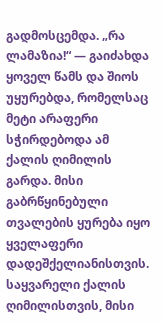გადმოსცემდა. „რა ლამაზია!“ — გაიძახდა ყოველ წამს და შიოს უყურებდა, რომელსაც მეტი არაფერი სჭირდებოდა ამ ქალის ღიმილის გარდა. მისი გაბრწყინებული თვალების ყურება იყო ყველაფერი დადეშქელიანისთვის. საყვარელი ქალის ღიმილისთვის, მისი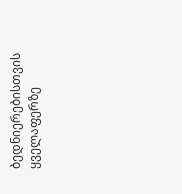ბედნიერებისთვის ყველაფერზე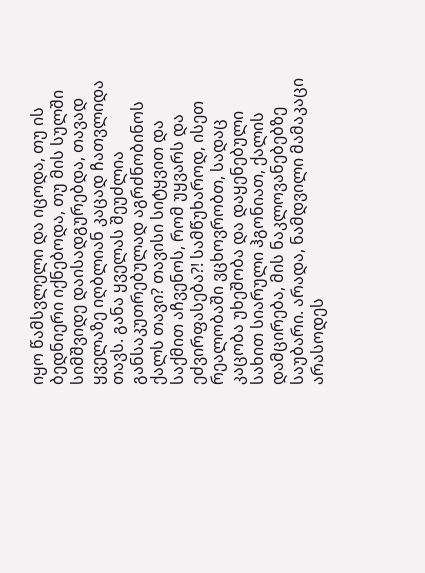იყო წამსვლელი და იცოდა, თუ ის ბედნიერი იქნებოდა, თუ მის სულში სიმშვიდე დაისადგურებდა, თავად ყველაზე იღბლიან კაცად ჩათვლიდა თავს. განა ყველას შეუძლია განსაკუთრებულად აგრძნობინოს ქალს თავი? თავისი სიტყვით და საქმით აჩვენოს, რომ უყვარს და ეძვირფასება?! სამწუხაროდ, ისეთ რეალობაში ვცხოვრობთ, სადაც კაცობა უხეშობა და დაყენებული სახით სიარული ჰგონიათ, ქალის დამცირება, მის ნაკლოვანებებზე საუბარი. არადა, ნამდვილი მამაკაცი არასოდეს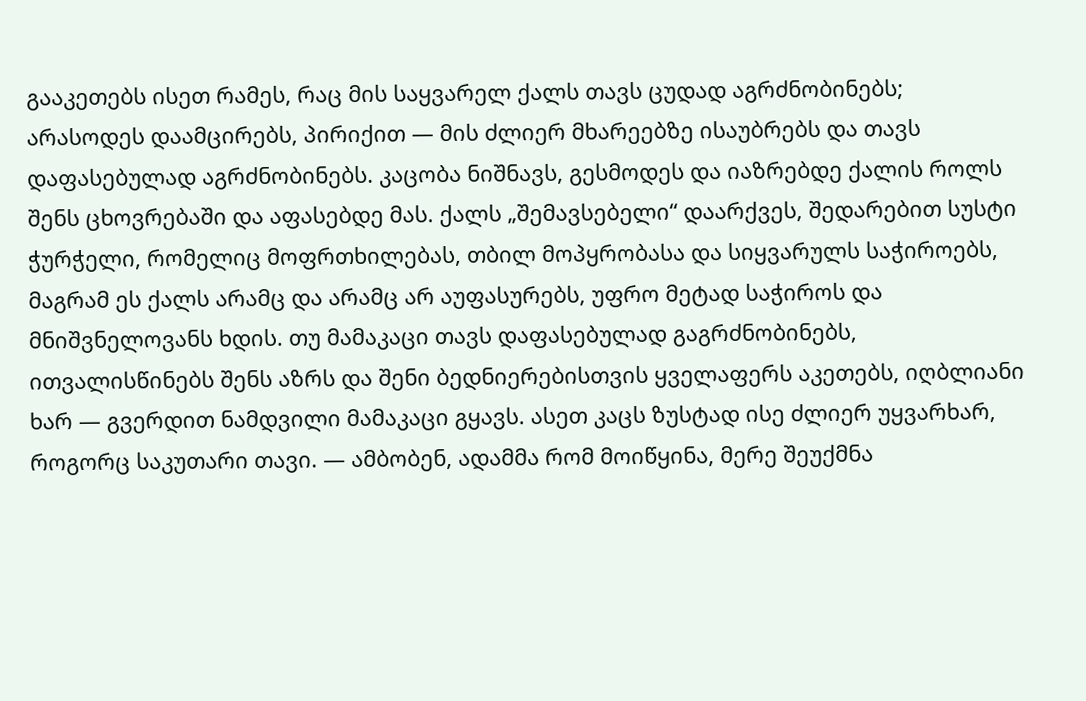გააკეთებს ისეთ რამეს, რაც მის საყვარელ ქალს თავს ცუდად აგრძნობინებს; არასოდეს დაამცირებს, პირიქით — მის ძლიერ მხარეებზე ისაუბრებს და თავს დაფასებულად აგრძნობინებს. კაცობა ნიშნავს, გესმოდეს და იაზრებდე ქალის როლს შენს ცხოვრებაში და აფასებდე მას. ქალს „შემავსებელი“ დაარქვეს, შედარებით სუსტი ჭურჭელი, რომელიც მოფრთხილებას, თბილ მოპყრობასა და სიყვარულს საჭიროებს, მაგრამ ეს ქალს არამც და არამც არ აუფასურებს, უფრო მეტად საჭიროს და მნიშვნელოვანს ხდის. თუ მამაკაცი თავს დაფასებულად გაგრძნობინებს, ითვალისწინებს შენს აზრს და შენი ბედნიერებისთვის ყველაფერს აკეთებს, იღბლიანი ხარ — გვერდით ნამდვილი მამაკაცი გყავს. ასეთ კაცს ზუსტად ისე ძლიერ უყვარხარ, როგორც საკუთარი თავი. — ამბობენ, ადამმა რომ მოიწყინა, მერე შეუქმნა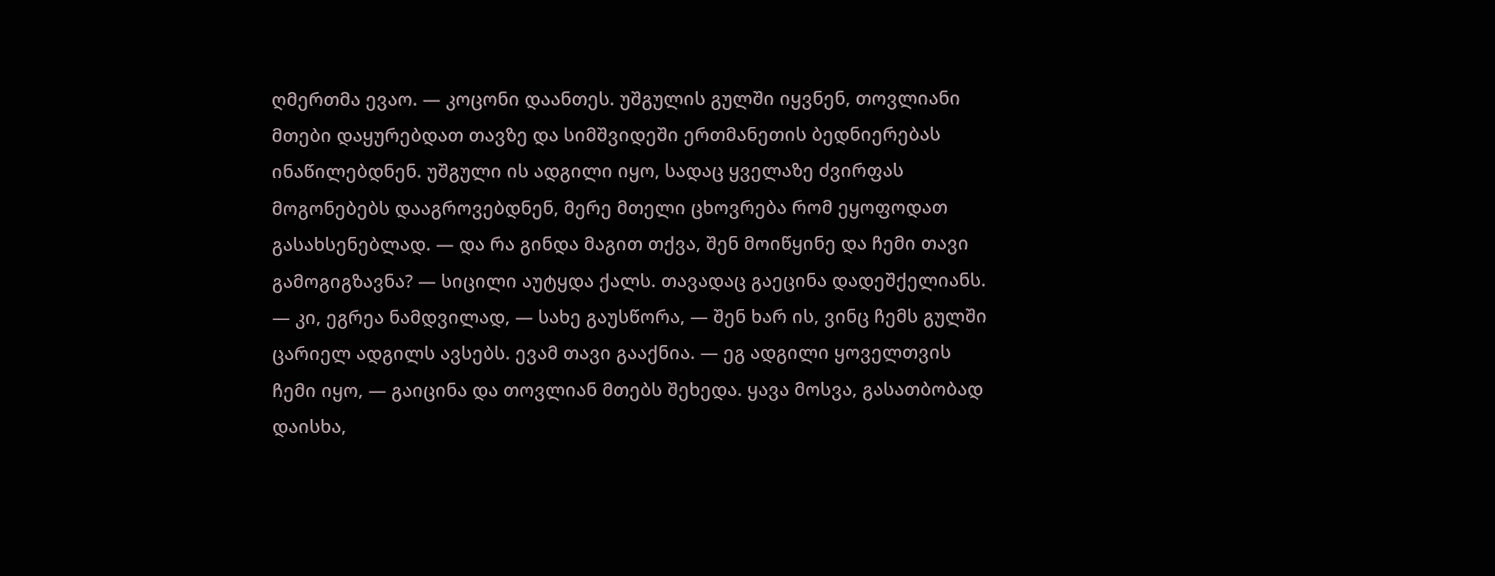ღმერთმა ევაო. — კოცონი დაანთეს. უშგულის გულში იყვნენ, თოვლიანი მთები დაყურებდათ თავზე და სიმშვიდეში ერთმანეთის ბედნიერებას ინაწილებდნენ. უშგული ის ადგილი იყო, სადაც ყველაზე ძვირფას მოგონებებს დააგროვებდნენ, მერე მთელი ცხოვრება რომ ეყოფოდათ გასახსენებლად. — და რა გინდა მაგით თქვა, შენ მოიწყინე და ჩემი თავი გამოგიგზავნა? — სიცილი აუტყდა ქალს. თავადაც გაეცინა დადეშქელიანს. — კი, ეგრეა ნამდვილად, — სახე გაუსწორა, — შენ ხარ ის, ვინც ჩემს გულში ცარიელ ადგილს ავსებს. ევამ თავი გააქნია. — ეგ ადგილი ყოველთვის ჩემი იყო, — გაიცინა და თოვლიან მთებს შეხედა. ყავა მოსვა, გასათბობად დაისხა,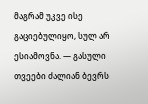მაგრამ უკვე ისე გაციებულიყო, სულ არ ესიამოვნა. — გასული თვეები ძალიან ბევრს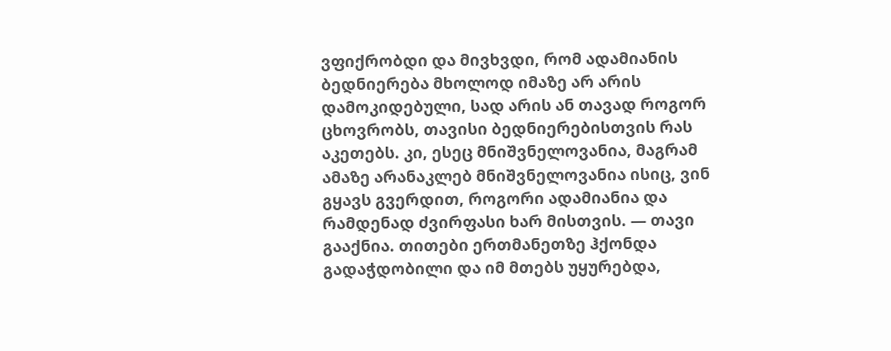ვფიქრობდი და მივხვდი, რომ ადამიანის ბედნიერება მხოლოდ იმაზე არ არის დამოკიდებული, სად არის ან თავად როგორ ცხოვრობს, თავისი ბედნიერებისთვის რას აკეთებს. კი, ესეც მნიშვნელოვანია, მაგრამ ამაზე არანაკლებ მნიშვნელოვანია ისიც, ვინ გყავს გვერდით, როგორი ადამიანია და რამდენად ძვირფასი ხარ მისთვის. — თავი გააქნია. თითები ერთმანეთზე ჰქონდა გადაჭდობილი და იმ მთებს უყურებდა,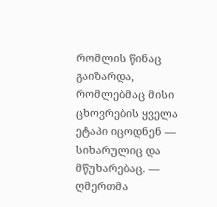რომლის წინაც გაიზარდა, რომლებმაც მისი ცხოვრების ყველა ეტაპი იცოდნენ — სიხარულიც და მწუხარებაც. — ღმერთმა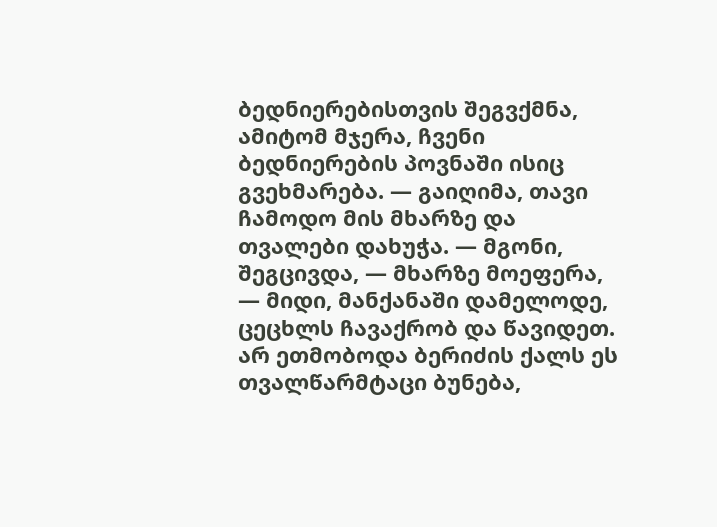ბედნიერებისთვის შეგვქმნა, ამიტომ მჯერა, ჩვენი ბედნიერების პოვნაში ისიც გვეხმარება. — გაიღიმა, თავი ჩამოდო მის მხარზე და თვალები დახუჭა. — მგონი, შეგცივდა, — მხარზე მოეფერა, — მიდი, მანქანაში დამელოდე, ცეცხლს ჩავაქრობ და წავიდეთ. არ ეთმობოდა ბერიძის ქალს ეს თვალწარმტაცი ბუნება,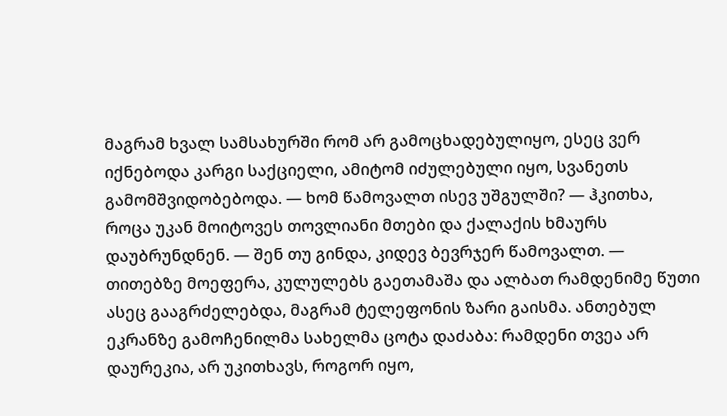მაგრამ ხვალ სამსახურში რომ არ გამოცხადებულიყო, ესეც ვერ იქნებოდა კარგი საქციელი, ამიტომ იძულებული იყო, სვანეთს გამომშვიდობებოდა. — ხომ წამოვალთ ისევ უშგულში? — ჰკითხა, როცა უკან მოიტოვეს თოვლიანი მთები და ქალაქის ხმაურს დაუბრუნდნენ. — შენ თუ გინდა, კიდევ ბევრჯერ წამოვალთ. — თითებზე მოეფერა, კულულებს გაეთამაშა და ალბათ რამდენიმე წუთი ასეც გააგრძელებდა, მაგრამ ტელეფონის ზარი გაისმა. ანთებულ ეკრანზე გამოჩენილმა სახელმა ცოტა დაძაბა: რამდენი თვეა არ დაურეკია, არ უკითხავს, როგორ იყო,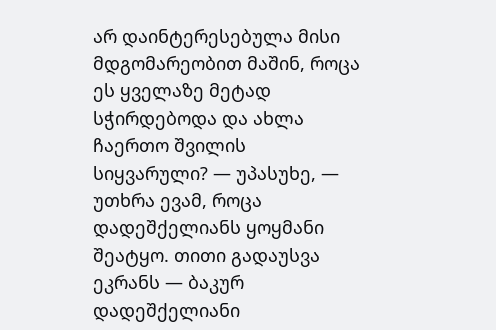არ დაინტერესებულა მისი მდგომარეობით მაშინ, როცა ეს ყველაზე მეტად სჭირდებოდა და ახლა ჩაერთო შვილის სიყვარული? — უპასუხე, — უთხრა ევამ, როცა დადეშქელიანს ყოყმანი შეატყო. თითი გადაუსვა ეკრანს — ბაკურ დადეშქელიანი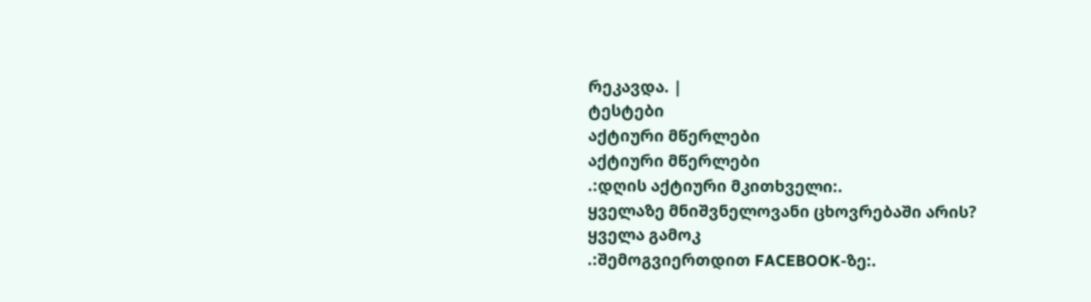რეკავდა. |
ტესტები
აქტიური მწერლები
აქტიური მწერლები
.:დღის აქტიური მკითხველი:.
ყველაზე მნიშვნელოვანი ცხოვრებაში არის?
ყველა გამოკ
.:შემოგვიერთდით FACEBOOK-ზე:.